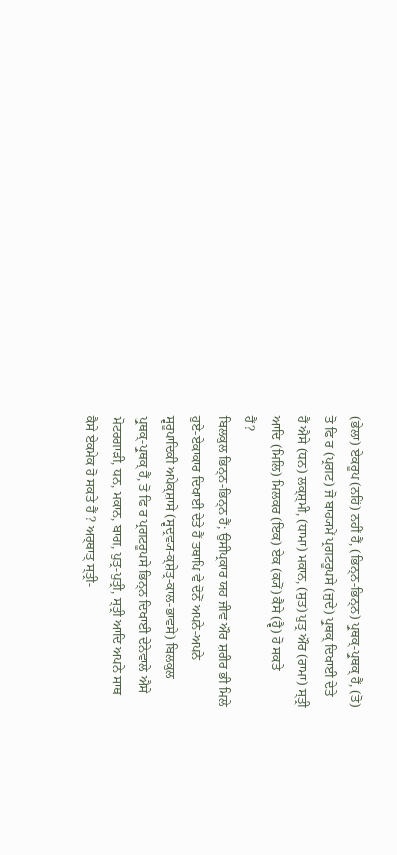(ਭੇਲਾ) ਏਕਰੂਪ (ਨਹਿਂ) ਨਹੀਂ ਹੈਂ, (ਭਿਨ੍ਨ-ਭਿਨ੍ਨ) ਪ੍ਰੁਥਕ੍-ਪ੍ਰੁਥਕ੍ ਹੈਂ, (ਤੋ)
ਤੋ ਫਿ ਰ (ਪ੍ਰਗਟ) ਜੋ ਬਾਹ੍ਯਮੇਂ ਪ੍ਰਗਟਰੂਪਸੇ (ਜੁਦੇ) ਪ੍ਰੁਥਕ੍ ਦਿਖਾਈ ਦੇਤੇ
ਹੈਂ ਐਸੇ (ਧਨ) ਲਕ੍ਸ਼੍ਮੀ, (ਧਾਮਾ) ਮਕਾਨ, (ਸੁਤ) ਪੁਤ੍ਰ ਔਰ (ਰਾਮਾ) ਸ੍ਤ੍ਰੀ
ਆਦਿ (ਮਿਲਿ) ਮਿਲਕਰ (ਇਕ) ਏਕ (ਕ੍ਯੋਂ) ਕੈਸੇ (ਹ੍ਵੈ) ਹੋ ਸਕਤੇ
ਹੈਂ?
ਬਿਲਕੁਲ ਭਿਨ੍ਨ-ਭਿਨ੍ਨ ਹੈਂ; ਉਸੀਪ੍ਰਕਾਰ ਯਹ ਜੀਵ ਔਰ ਸ਼ਰੀਰ ਭੀ ਮਿਲੇ
ਹੁਏ-ਏਕਾਕਾਰ ਦਿਖਾਈ ਦੇਤੇ ਹੈਂ ਤਥਾਪਿ ਵੇ ਦੋਨੋਂ ਅਪਨੇ-ਅਪਨੇ
ਸ੍ਵਰੂਪਾਦਿਕੀ ਅਪੇਕ੍ਸ਼ਾਸੇ (ਸ੍ਵਦ੍ਰਵ੍ਯ-ਕ੍ਸ਼ੇਤ੍ਰ-ਕਾਲ-ਭਾਵਸੇ) ਬਿਲਕੁਲ
ਪ੍ਰੁਥਕ੍-ਪ੍ਰੁਥਕ੍ ਹੈਂ, ਤੋ ਫਿ ਰ ਪ੍ਰਗਟਰੂਪਸੇ ਭਿਨ੍ਨ ਦਿਖਾਈ ਦੇਨੇਵਾਲੇ ਐਸੇ
ਮੋਟਰਗਾੜੀ, ਧਨ, ਮਕਾਨ, ਬਾਗ, ਪੁਤ੍ਰ-ਪੁਤ੍ਰੀ, ਸ੍ਤ੍ਰੀ ਆਦਿ ਅਪਨੇ ਸਾਥ
ਕੈਸੇ ਏਕਮੇਕ ਹੋ ਸਕਤੇ ਹੈਂ ? ਅਰ੍ਥਾਤ੍ ਸ੍ਤ੍ਰੀ-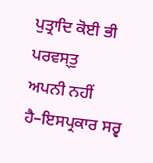ਪੁਤ੍ਰਾਦਿ ਕੋਈ ਭੀ ਪਰਵਸ੍ਤੁ
ਅਪਨੀ ਨਹੀਂ ਹੈ–ਇਸਪ੍ਰਕਾਰ ਸਰ੍ਵ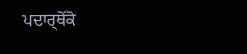ਪਦਾਰ੍ਥੋਂਕੋ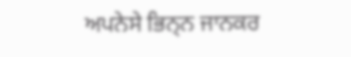ਅਪਨੇਸੇ ਭਿਨ੍ਨ ਜਾਨਕਰ